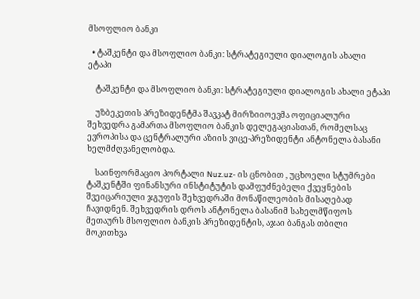მსოფლიო ბანკი

  • ტაშკენტი და მსოფლიო ბანკი: სტრატეგიული დიალოგის ახალი ეტაპი

    ტაშკენტი და მსოფლიო ბანკი: სტრატეგიული დიალოგის ახალი ეტაპი

    უზბეკეთის პრეზიდენტმა შავკატ მირზიიოევმა ოფიციალური შეხვედრა გამართა მსოფლიო ბანკის დელეგაციასთან, რომელსაც ევროპისა და ცენტრალური აზიის ვიცე-პრეზიდენტი ანტონელა ბასანი ხელმძღვანელობდა.

    საინფორმაციო პორტალი Nuz.uz- ის ცნობით , უცხოელი სტუმრები ტაშკენტში ფინანსური ინსტიტუტის დამფუძნებელი ქვეყნების შვეიცარიული ჯგუფის შეხვედრაში მონაწილეობის მისაღებად ჩავიდნენ. შეხვედრის დროს ანტონელა ბასანიმ სახელმწიფოს მეთაურს მსოფლიო ბანკის პრეზიდენტის, აჯაი ბანგას თბილი მოკითხვა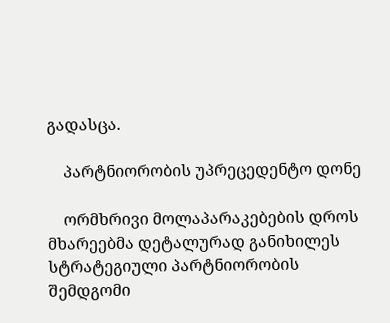გადასცა.

    პარტნიორობის უპრეცედენტო დონე

    ორმხრივი მოლაპარაკებების დროს მხარეებმა დეტალურად განიხილეს სტრატეგიული პარტნიორობის შემდგომი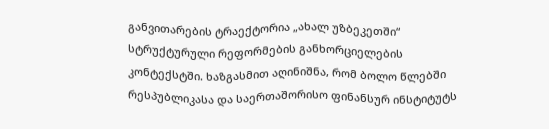განვითარების ტრაექტორია „ახალ უზბეკეთში“ სტრუქტურული რეფორმების განხორციელების კონტექსტში. ხაზგასმით აღინიშნა, რომ ბოლო წლებში რესპუბლიკასა და საერთაშორისო ფინანსურ ინსტიტუტს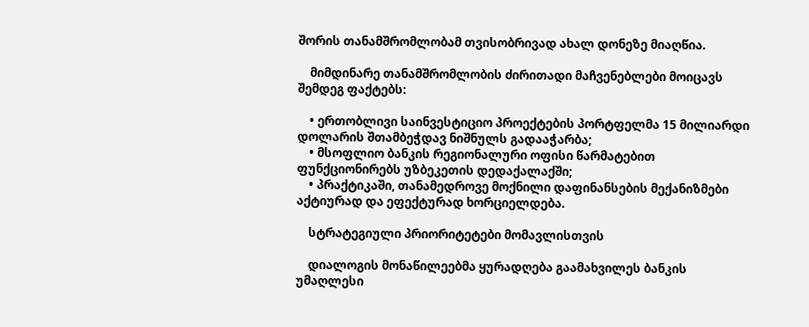შორის თანამშრომლობამ თვისობრივად ახალ დონეზე მიაღწია.

    მიმდინარე თანამშრომლობის ძირითადი მაჩვენებლები მოიცავს შემდეგ ფაქტებს:

    • ერთობლივი საინვესტიციო პროექტების პორტფელმა 15 მილიარდი დოლარის შთამბეჭდავ ნიშნულს გადააჭარბა;
    • მსოფლიო ბანკის რეგიონალური ოფისი წარმატებით ფუნქციონირებს უზბეკეთის დედაქალაქში;
    • პრაქტიკაში, თანამედროვე მოქნილი დაფინანსების მექანიზმები აქტიურად და ეფექტურად ხორციელდება.

    სტრატეგიული პრიორიტეტები მომავლისთვის

    დიალოგის მონაწილეებმა ყურადღება გაამახვილეს ბანკის უმაღლესი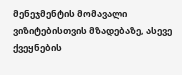მენეჯმენტის მომავალი ვიზიტებისთვის მზადებაზე, ასევე ქვეყნების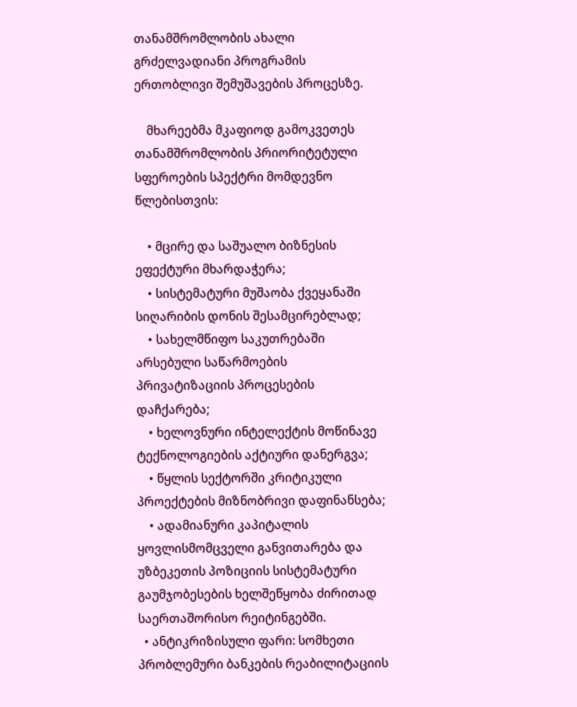თანამშრომლობის ახალი გრძელვადიანი პროგრამის ერთობლივი შემუშავების პროცესზე.

    მხარეებმა მკაფიოდ გამოკვეთეს თანამშრომლობის პრიორიტეტული სფეროების სპექტრი მომდევნო წლებისთვის:

    • მცირე და საშუალო ბიზნესის ეფექტური მხარდაჭერა;
    • სისტემატური მუშაობა ქვეყანაში სიღარიბის დონის შესამცირებლად;
    • სახელმწიფო საკუთრებაში არსებული საწარმოების პრივატიზაციის პროცესების დაჩქარება;
    • ხელოვნური ინტელექტის მოწინავე ტექნოლოგიების აქტიური დანერგვა;
    • წყლის სექტორში კრიტიკული პროექტების მიზნობრივი დაფინანსება;
    • ადამიანური კაპიტალის ყოვლისმომცველი განვითარება და უზბეკეთის პოზიციის სისტემატური გაუმჯობესების ხელშეწყობა ძირითად საერთაშორისო რეიტინგებში.
  • ანტიკრიზისული ფარი: სომხეთი პრობლემური ბანკების რეაბილიტაციის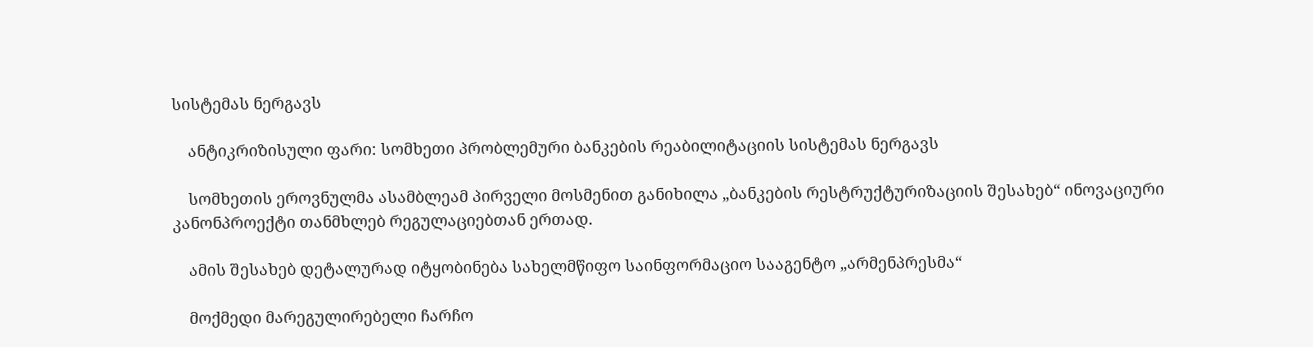სისტემას ნერგავს

    ანტიკრიზისული ფარი: სომხეთი პრობლემური ბანკების რეაბილიტაციის სისტემას ნერგავს

    სომხეთის ეროვნულმა ასამბლეამ პირველი მოსმენით განიხილა „ბანკების რესტრუქტურიზაციის შესახებ“ ინოვაციური კანონპროექტი თანმხლებ რეგულაციებთან ერთად.

    ამის შესახებ დეტალურად იტყობინება სახელმწიფო საინფორმაციო სააგენტო „არმენპრესმა“

    მოქმედი მარეგულირებელი ჩარჩო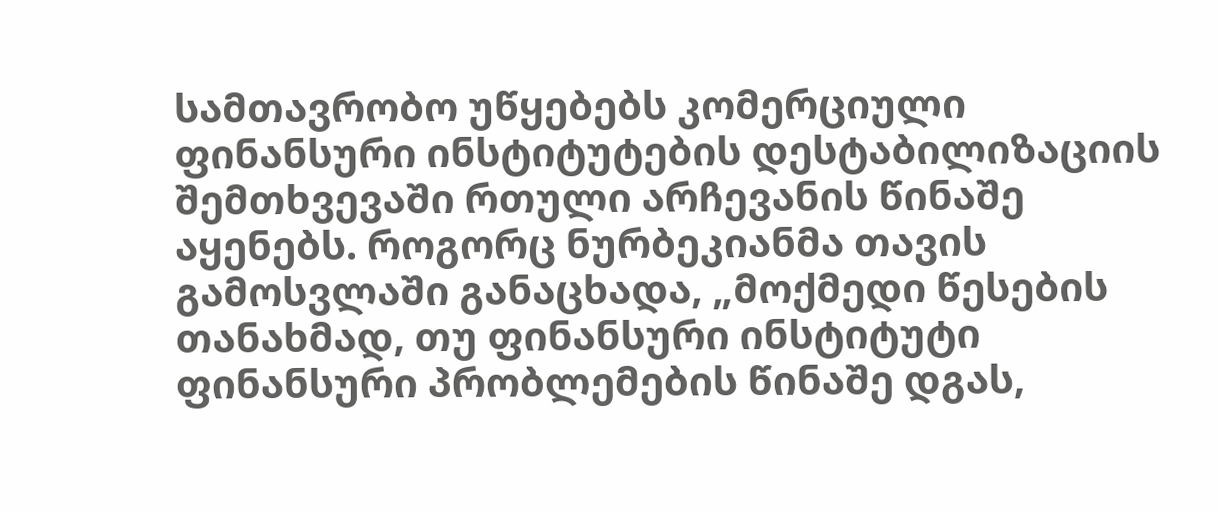სამთავრობო უწყებებს კომერციული ფინანსური ინსტიტუტების დესტაბილიზაციის შემთხვევაში რთული არჩევანის წინაშე აყენებს. როგორც ნურბეკიანმა თავის გამოსვლაში განაცხადა, „მოქმედი წესების თანახმად, თუ ფინანსური ინსტიტუტი ფინანსური პრობლემების წინაშე დგას,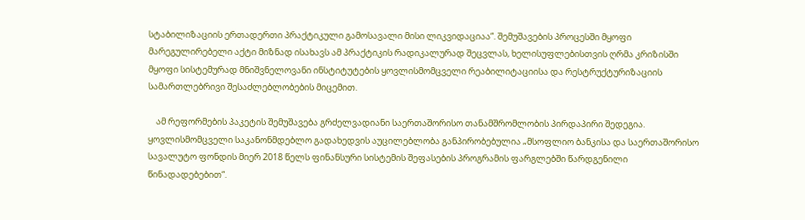სტაბილიზაციის ერთადერთი პრაქტიკული გამოსავალი მისი ლიკვიდაციაა“. შემუშავების პროცესში მყოფი მარეგულირებელი აქტი მიზნად ისახავს ამ პრაქტიკის რადიკალურად შეცვლას, ხელისუფლებისთვის ღრმა კრიზისში მყოფი სისტემურად მნიშვნელოვანი ინსტიტუტების ყოვლისმომცველი რეაბილიტაციისა და რესტრუქტურიზაციის სამართლებრივი შესაძლებლობების მიცემით.

    ამ რეფორმების პაკეტის შემუშავება გრძელვადიანი საერთაშორისო თანამშრომლობის პირდაპირი შედეგია. ყოვლისმომცველი საკანონმდებლო გადახედვის აუცილებლობა განპირობებულია „მსოფლიო ბანკისა და საერთაშორისო სავალუტო ფონდის მიერ 2018 წელს ფინანსური სისტემის შეფასების პროგრამის ფარგლებში წარდგენილი წინადადებებით“.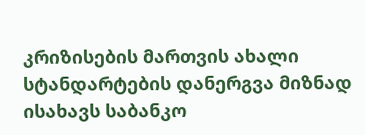კრიზისების მართვის ახალი სტანდარტების დანერგვა მიზნად ისახავს საბანკო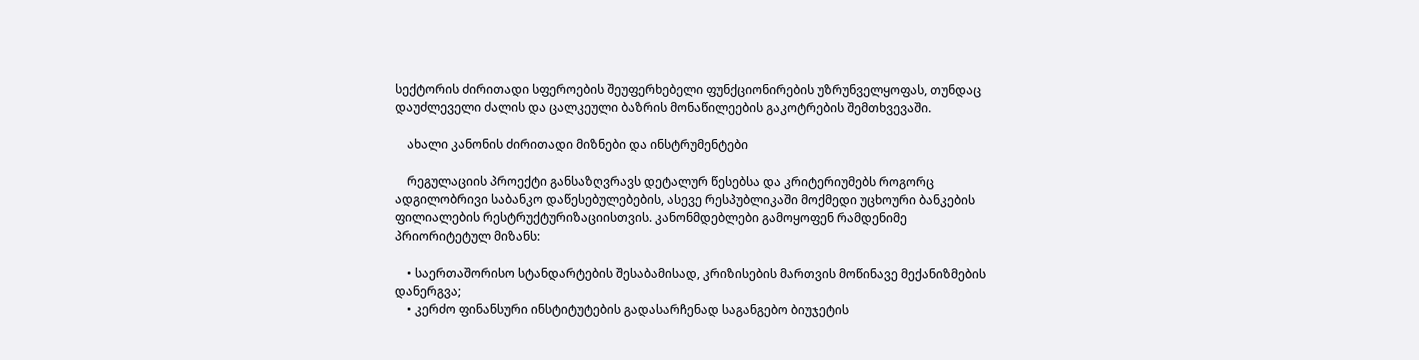სექტორის ძირითადი სფეროების შეუფერხებელი ფუნქციონირების უზრუნველყოფას, თუნდაც დაუძლეველი ძალის და ცალკეული ბაზრის მონაწილეების გაკოტრების შემთხვევაში.

    ახალი კანონის ძირითადი მიზნები და ინსტრუმენტები

    რეგულაციის პროექტი განსაზღვრავს დეტალურ წესებსა და კრიტერიუმებს როგორც ადგილობრივი საბანკო დაწესებულებების, ასევე რესპუბლიკაში მოქმედი უცხოური ბანკების ფილიალების რესტრუქტურიზაციისთვის. კანონმდებლები გამოყოფენ რამდენიმე პრიორიტეტულ მიზანს:

    • საერთაშორისო სტანდარტების შესაბამისად, კრიზისების მართვის მოწინავე მექანიზმების დანერგვა;
    • კერძო ფინანსური ინსტიტუტების გადასარჩენად საგანგებო ბიუჯეტის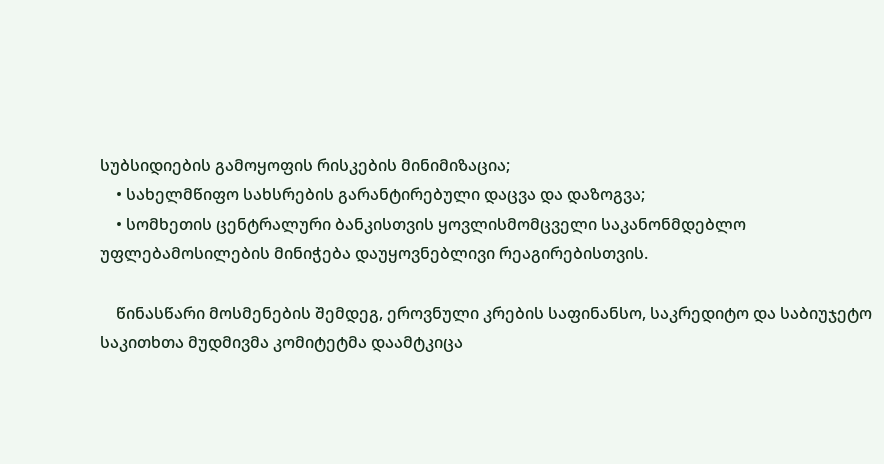სუბსიდიების გამოყოფის რისკების მინიმიზაცია;
    • სახელმწიფო სახსრების გარანტირებული დაცვა და დაზოგვა;
    • სომხეთის ცენტრალური ბანკისთვის ყოვლისმომცველი საკანონმდებლო უფლებამოსილების მინიჭება დაუყოვნებლივი რეაგირებისთვის.

    წინასწარი მოსმენების შემდეგ, ეროვნული კრების საფინანსო, საკრედიტო და საბიუჯეტო საკითხთა მუდმივმა კომიტეტმა დაამტკიცა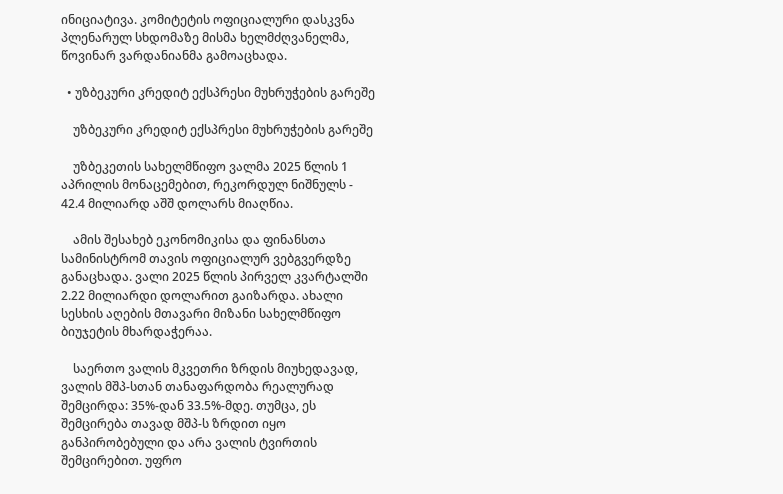ინიციატივა. კომიტეტის ოფიციალური დასკვნა პლენარულ სხდომაზე მისმა ხელმძღვანელმა, წოვინარ ვარდანიანმა გამოაცხადა.

  • უზბეკური კრედიტ ექსპრესი მუხრუჭების გარეშე

    უზბეკური კრედიტ ექსპრესი მუხრუჭების გარეშე

    უზბეკეთის სახელმწიფო ვალმა 2025 წლის 1 აპრილის მონაცემებით, რეკორდულ ნიშნულს - 42.4 მილიარდ აშშ დოლარს მიაღწია.

    ამის შესახებ ეკონომიკისა და ფინანსთა სამინისტრომ თავის ოფიციალურ ვებგვერდზე განაცხადა. ვალი 2025 წლის პირველ კვარტალში 2.22 მილიარდი დოლარით გაიზარდა. ახალი სესხის აღების მთავარი მიზანი სახელმწიფო ბიუჯეტის მხარდაჭერაა.

    საერთო ვალის მკვეთრი ზრდის მიუხედავად, ვალის მშპ-სთან თანაფარდობა რეალურად შემცირდა: 35%-დან 33.5%-მდე. თუმცა, ეს შემცირება თავად მშპ-ს ზრდით იყო განპირობებული და არა ვალის ტვირთის შემცირებით. უფრო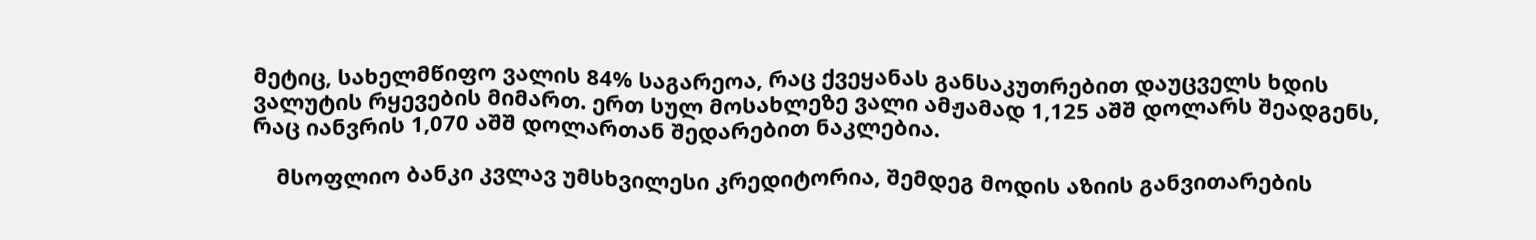მეტიც, სახელმწიფო ვალის 84% საგარეოა, რაც ქვეყანას განსაკუთრებით დაუცველს ხდის ვალუტის რყევების მიმართ. ერთ სულ მოსახლეზე ვალი ამჟამად 1,125 აშშ დოლარს შეადგენს, რაც იანვრის 1,070 აშშ დოლართან შედარებით ნაკლებია.

    მსოფლიო ბანკი კვლავ უმსხვილესი კრედიტორია, შემდეგ მოდის აზიის განვითარების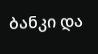ბანკი და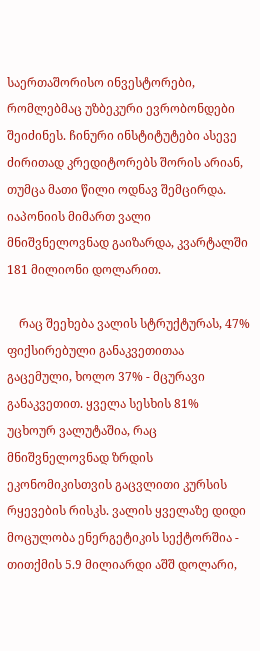საერთაშორისო ინვესტორები, რომლებმაც უზბეკური ევრობონდები შეიძინეს. ჩინური ინსტიტუტები ასევე ძირითად კრედიტორებს შორის არიან, თუმცა მათი წილი ოდნავ შემცირდა. იაპონიის მიმართ ვალი მნიშვნელოვნად გაიზარდა, კვარტალში 181 მილიონი დოლარით.

    რაც შეეხება ვალის სტრუქტურას, 47% ფიქსირებული განაკვეთითაა გაცემული, ხოლო 37% - მცურავი განაკვეთით. ყველა სესხის 81% უცხოურ ვალუტაშია, რაც მნიშვნელოვნად ზრდის ეკონომიკისთვის გაცვლითი კურსის რყევების რისკს. ვალის ყველაზე დიდი მოცულობა ენერგეტიკის სექტორშია - თითქმის 5.9 მილიარდი აშშ დოლარი,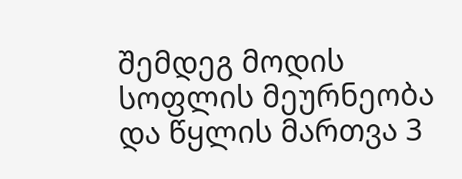შემდეგ მოდის სოფლის მეურნეობა და წყლის მართვა 3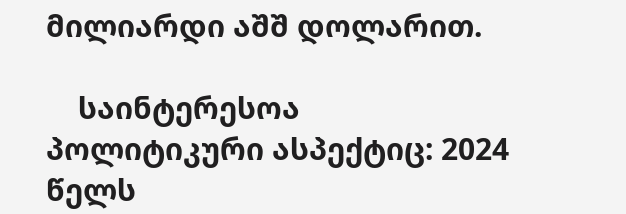მილიარდი აშშ დოლარით.

    საინტერესოა პოლიტიკური ასპექტიც: 2024 წელს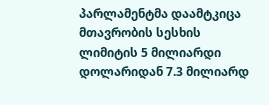პარლამენტმა დაამტკიცა მთავრობის სესხის ლიმიტის 5 მილიარდი დოლარიდან 7.3 მილიარდ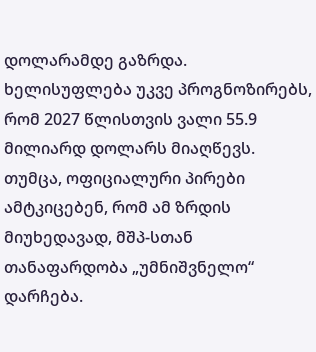დოლარამდე გაზრდა. ხელისუფლება უკვე პროგნოზირებს, რომ 2027 წლისთვის ვალი 55.9 მილიარდ დოლარს მიაღწევს. თუმცა, ოფიციალური პირები ამტკიცებენ, რომ ამ ზრდის მიუხედავად, მშპ-სთან თანაფარდობა „უმნიშვნელო“ დარჩება.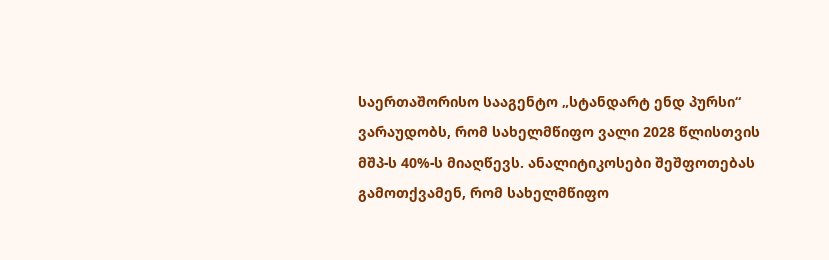საერთაშორისო სააგენტო „სტანდარტ ენდ პურსი“ ვარაუდობს, რომ სახელმწიფო ვალი 2028 წლისთვის მშპ-ს 40%-ს მიაღწევს. ანალიტიკოსები შეშფოთებას გამოთქვამენ, რომ სახელმწიფო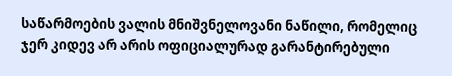საწარმოების ვალის მნიშვნელოვანი ნაწილი, რომელიც ჯერ კიდევ არ არის ოფიციალურად გარანტირებული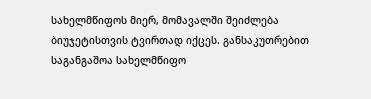სახელმწიფოს მიერ, მომავალში შეიძლება ბიუჯეტისთვის ტვირთად იქცეს. განსაკუთრებით საგანგაშოა სახელმწიფო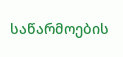საწარმოების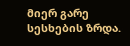მიერ გარე სესხების ზრდა.